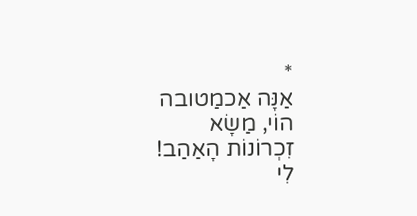*
אַנָּה אַכמַטובה
הוֹי, מַשָׂא
זִכְרוֹנוֹת הָאַהַב!
לִי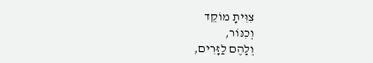צִוִּיתָ מוֹקֵד
וְכִנּוֹר,
וְלָהֶם לַזָּרִים,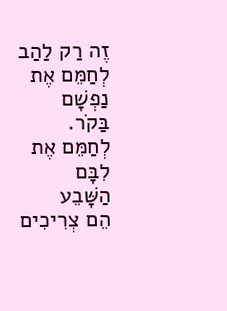זֶה רַק לַהַב
לְחַמֵּם אֶת
נַפְשָׁם בַּקֹר.
לְחַמֵּם אֶת לִבָּם
הַשָּׁבֵע
הֵם צְרִיכִים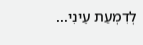לְדִמְעַת עֵינִי...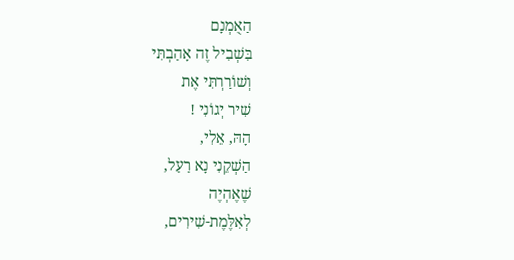הַאֻמְנָם
בִּשְׁבִיל זֶה אָהַבְתִּי
וְשׁוֹרַרְתִּי אֶת
שִׁיר יְגוֹנִי !
הָהּ, אֵלִי,
הַשְׁקֵנִי נָא רַעַל,
שֶׁאֶהְיֶה
לְאִלֶּמֶת-שִׁירִים,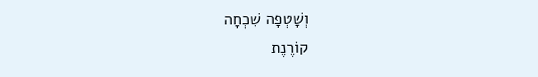וְשָׁטְפָה שִׁכְחָה
קוֹרֶנֶת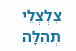צִלְצְלֵי תְהִלָּה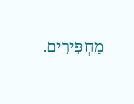מַחְפִּירִים.